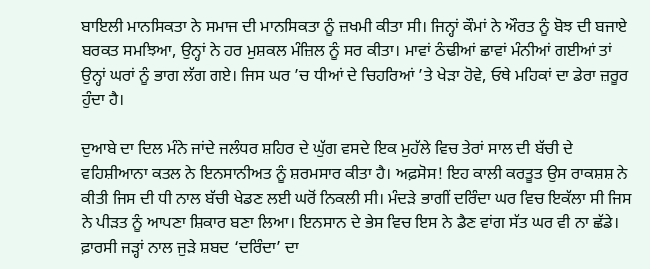ਬਾਇਲੀ ਮਾਨਸਿਕਤਾ ਨੇ ਸਮਾਜ ਦੀ ਮਾਨਸਿਕਤਾ ਨੂੰ ਜ਼ਖਮੀ ਕੀਤਾ ਸੀ। ਜਿਨ੍ਹਾਂ ਕੌਮਾਂ ਨੇ ਔਰਤ ਨੂੰ ਬੋਝ ਦੀ ਬਜਾਏ ਬਰਕਤ ਸਮਝਿਆ, ਉਨ੍ਹਾਂ ਨੇ ਹਰ ਮੁਸ਼ਕਲ ਮੰਜ਼ਿਲ ਨੂੰ ਸਰ ਕੀਤਾ। ਮਾਵਾਂ ਠੰਢੀਆਂ ਛਾਵਾਂ ਮੰਨੀਆਂ ਗਈਆਂ ਤਾਂ ਉਨ੍ਹਾਂ ਘਰਾਂ ਨੂੰ ਭਾਗ ਲੱਗ ਗਏ। ਜਿਸ ਘਰ ’ਚ ਧੀਆਂ ਦੇ ਚਿਹਰਿਆਂ ’ਤੇ ਖੇੜਾ ਹੋਵੇ, ਓਥੇ ਮਹਿਕਾਂ ਦਾ ਡੇਰਾ ਜ਼ਰੂਰ ਹੁੰਦਾ ਹੈ।

ਦੁਆਬੇ ਦਾ ਦਿਲ ਮੰਨੇ ਜਾਂਦੇ ਜਲੰਧਰ ਸ਼ਹਿਰ ਦੇ ਘੁੱਗ ਵਸਦੇ ਇਕ ਮੁਹੱਲੇ ਵਿਚ ਤੇਰਾਂ ਸਾਲ ਦੀ ਬੱਚੀ ਦੇ ਵਹਿਸ਼ੀਆਨਾ ਕਤਲ ਨੇ ਇਨਸਾਨੀਅਤ ਨੂੰ ਸ਼ਰਮਸਾਰ ਕੀਤਾ ਹੈ। ਅਫ਼ਸੋਸ! ਇਹ ਕਾਲੀ ਕਰਤੂਤ ਉਸ ਰਾਕਸ਼ਸ਼ ਨੇ ਕੀਤੀ ਜਿਸ ਦੀ ਧੀ ਨਾਲ ਬੱਚੀ ਖੇਡਣ ਲਈ ਘਰੋਂ ਨਿਕਲੀ ਸੀ। ਮੰਦੜੇ ਭਾਗੀਂ ਦਰਿੰਦਾ ਘਰ ਵਿਚ ਇਕੱਲਾ ਸੀ ਜਿਸ ਨੇ ਪੀੜਤ ਨੂੰ ਆਪਣਾ ਸ਼ਿਕਾਰ ਬਣਾ ਲਿਆ। ਇਨਸਾਨ ਦੇ ਭੇਸ ਵਿਚ ਇਸ ਨੇ ਡੈਣ ਵਾਂਗ ਸੱਤ ਘਰ ਵੀ ਨਾ ਛੱਡੇ। ਫ਼ਾਰਸੀ ਜੜ੍ਹਾਂ ਨਾਲ ਜੁੜੇ ਸ਼ਬਦ ‘ਦਰਿੰਦਾ’ ਦਾ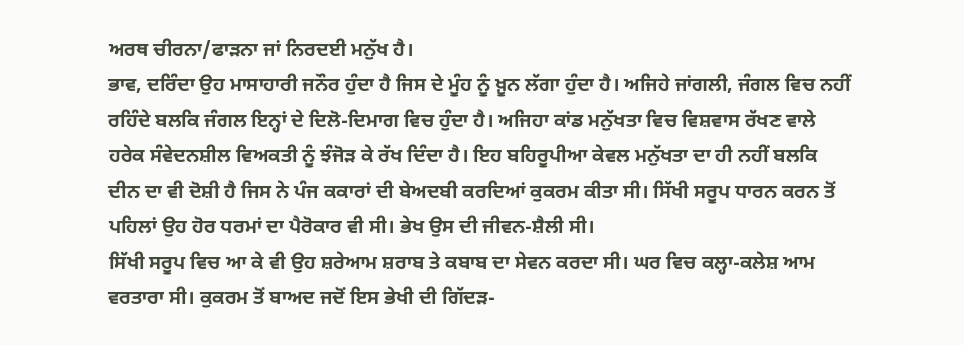ਅਰਥ ਚੀਰਨਾ/ਫਾੜਨਾ ਜਾਂ ਨਿਰਦਈ ਮਨੁੱਖ ਹੈ।
ਭਾਵ, ਦਰਿੰਦਾ ਉਹ ਮਾਸਾਹਾਰੀ ਜਨੌਰ ਹੁੰਦਾ ਹੈ ਜਿਸ ਦੇ ਮੂੰਹ ਨੂੰ ਖ਼ੂਨ ਲੱਗਾ ਹੁੰਦਾ ਹੈ। ਅਜਿਹੇ ਜਾਂਗਲੀ, ਜੰਗਲ ਵਿਚ ਨਹੀਂ ਰਹਿੰਦੇ ਬਲਕਿ ਜੰਗਲ ਇਨ੍ਹਾਂ ਦੇ ਦਿਲੋ-ਦਿਮਾਗ ਵਿਚ ਹੁੰਦਾ ਹੈ। ਅਜਿਹਾ ਕਾਂਡ ਮਨੁੱਖਤਾ ਵਿਚ ਵਿਸ਼ਵਾਸ ਰੱਖਣ ਵਾਲੇ ਹਰੇਕ ਸੰਵੇਦਨਸ਼ੀਲ ਵਿਅਕਤੀ ਨੂੰ ਝੰਜੋੜ ਕੇ ਰੱਖ ਦਿੰਦਾ ਹੈ। ਇਹ ਬਹਿਰੂਪੀਆ ਕੇਵਲ ਮਨੁੱਖਤਾ ਦਾ ਹੀ ਨਹੀਂ ਬਲਕਿ ਦੀਨ ਦਾ ਵੀ ਦੋਸ਼ੀ ਹੈ ਜਿਸ ਨੇ ਪੰਜ ਕਕਾਰਾਂ ਦੀ ਬੇਅਦਬੀ ਕਰਦਿਆਂ ਕੁਕਰਮ ਕੀਤਾ ਸੀ। ਸਿੱਖੀ ਸਰੂਪ ਧਾਰਨ ਕਰਨ ਤੋਂ ਪਹਿਲਾਂ ਉਹ ਹੋਰ ਧਰਮਾਂ ਦਾ ਪੈਰੋਕਾਰ ਵੀ ਸੀ। ਭੇਖ ਉਸ ਦੀ ਜੀਵਨ-ਸ਼ੈਲੀ ਸੀ।
ਸਿੱਖੀ ਸਰੂਪ ਵਿਚ ਆ ਕੇ ਵੀ ਉਹ ਸ਼ਰੇਆਮ ਸ਼ਰਾਬ ਤੇ ਕਬਾਬ ਦਾ ਸੇਵਨ ਕਰਦਾ ਸੀ। ਘਰ ਵਿਚ ਕਲ੍ਹਾ-ਕਲੇਸ਼ ਆਮ ਵਰਤਾਰਾ ਸੀ। ਕੁਕਰਮ ਤੋਂ ਬਾਅਦ ਜਦੋਂ ਇਸ ਭੇਖੀ ਦੀ ਗਿੱਦੜ-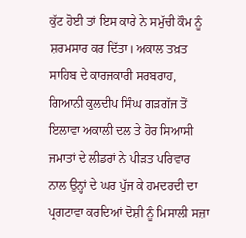ਕੁੱਟ ਹੋਈ ਤਾਂ ਇਸ ਕਾਰੇ ਨੇ ਸਮੁੱਚੀ ਕੌਮ ਨੂੰ ਸ਼ਰਮਸਾਰ ਕਰ ਦਿੱਤਾ। ਅਕਾਲ ਤਖ਼ਤ ਸਾਹਿਬ ਦੇ ਕਾਰਜਕਾਰੀ ਸਰਬਰਾਹ, ਗਿਆਨੀ ਕੁਲਦੀਪ ਸਿੰਘ ਗੜਗੱਜ ਤੋਂ ਇਲਾਵਾ ਅਕਾਲੀ ਦਲ ਤੇ ਹੋਰ ਸਿਆਸੀ ਜਮਾਤਾਂ ਦੇ ਲੀਡਰਾਂ ਨੇ ਪੀੜਤ ਪਰਿਵਾਰ ਨਾਲ ਉਨ੍ਹਾਂ ਦੇ ਘਰ ਪੁੱਜ ਕੇ ਹਮਦਰਦੀ ਦਾ ਪ੍ਰਗਟਾਵਾ ਕਰਦਿਆਂ ਦੋਸ਼ੀ ਨੂੰ ਮਿਸਾਲੀ ਸਜ਼ਾ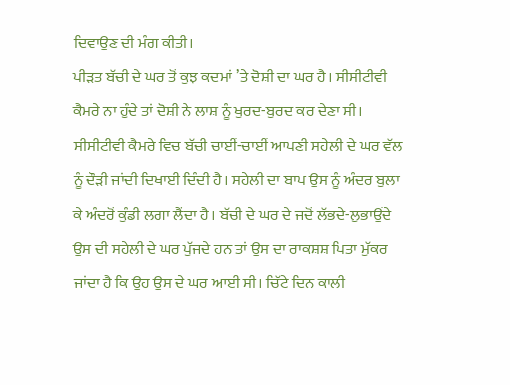ਦਿਵਾਉਣ ਦੀ ਮੰਗ ਕੀਤੀ।
ਪੀੜਤ ਬੱਚੀ ਦੇ ਘਰ ਤੋਂ ਕੁਝ ਕਦਮਾਂ ’ਤੇ ਦੋਸ਼ੀ ਦਾ ਘਰ ਹੈ। ਸੀਸੀਟੀਵੀ ਕੈਮਰੇ ਨਾ ਹੁੰਦੇ ਤਾਂ ਦੋਸ਼ੀ ਨੇ ਲਾਸ਼ ਨੂੰ ਖੁਰਦ-ਬੁਰਦ ਕਰ ਦੇਣਾ ਸੀ। ਸੀਸੀਟੀਵੀ ਕੈਮਰੇ ਵਿਚ ਬੱਚੀ ਚਾਈਂ-ਚਾਈਂ ਆਪਣੀ ਸਹੇਲੀ ਦੇ ਘਰ ਵੱਲ ਨੂੰ ਦੌੜੀ ਜਾਂਦੀ ਦਿਖਾਈ ਦਿੰਦੀ ਹੈ। ਸਹੇਲੀ ਦਾ ਬਾਪ ਉਸ ਨੂੰ ਅੰਦਰ ਬੁਲਾ ਕੇ ਅੰਦਰੋਂ ਕੁੰਡੀ ਲਗਾ ਲੈਂਦਾ ਹੈ। ਬੱਚੀ ਦੇ ਘਰ ਦੇ ਜਦੋਂ ਲੱਭਦੇ-ਲੁਭਾਉਂਦੇ ਉਸ ਦੀ ਸਹੇਲੀ ਦੇ ਘਰ ਪੁੱਜਦੇ ਹਨ ਤਾਂ ਉਸ ਦਾ ਰਾਕਸ਼ਸ਼ ਪਿਤਾ ਮੁੱਕਰ ਜਾਂਦਾ ਹੈ ਕਿ ਉਹ ਉਸ ਦੇ ਘਰ ਆਈ ਸੀ। ਚਿੱਟੇ ਦਿਨ ਕਾਲੀ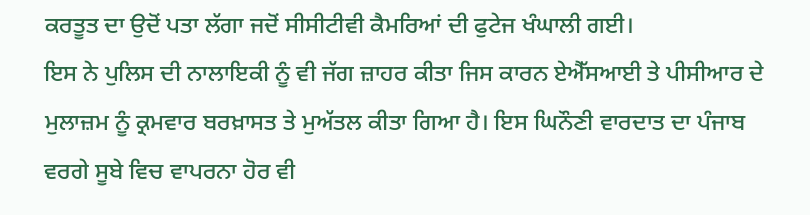ਕਰਤੂਤ ਦਾ ਉਦੋਂ ਪਤਾ ਲੱਗਾ ਜਦੋਂ ਸੀਸੀਟੀਵੀ ਕੈਮਰਿਆਂ ਦੀ ਫੁਟੇਜ ਖੰਘਾਲੀ ਗਈ।
ਇਸ ਨੇ ਪੁਲਿਸ ਦੀ ਨਾਲਾਇਕੀ ਨੂੰ ਵੀ ਜੱਗ ਜ਼ਾਹਰ ਕੀਤਾ ਜਿਸ ਕਾਰਨ ਏਐੱਸਆਈ ਤੇ ਪੀਸੀਆਰ ਦੇ ਮੁਲਾਜ਼ਮ ਨੂੰ ਕ੍ਰਮਵਾਰ ਬਰਖ਼ਾਸਤ ਤੇ ਮੁਅੱਤਲ ਕੀਤਾ ਗਿਆ ਹੈ। ਇਸ ਘਿਨੌਣੀ ਵਾਰਦਾਤ ਦਾ ਪੰਜਾਬ ਵਰਗੇ ਸੂਬੇ ਵਿਚ ਵਾਪਰਨਾ ਹੋਰ ਵੀ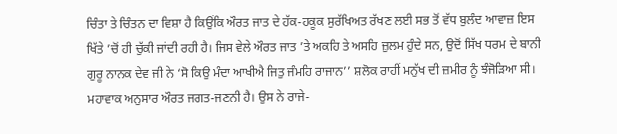ਚਿੰਤਾ ਤੇ ਚਿੰਤਨ ਦਾ ਵਿਸ਼ਾ ਹੈ ਕਿਉਂਕਿ ਔਰਤ ਜਾਤ ਦੇ ਹੱਕ-ਹਕੂਕ ਸੁਰੱਖਿਅਤ ਰੱਖਣ ਲਈ ਸਭ ਤੋਂ ਵੱਧ ਬੁਲੰਦ ਆਵਾਜ਼ ਇਸ ਖਿੱਤੇ ’ਚੋਂ ਹੀ ਚੁੱਕੀ ਜਾਂਦੀ ਰਹੀ ਹੈ। ਜਿਸ ਵੇਲੇ ਔਰਤ ਜਾਤ ’ਤੇ ਅਕਹਿ ਤੇ ਅਸਹਿ ਜ਼ੁਲਮ ਹੁੰਦੇ ਸਨ, ਉਦੋਂ ਸਿੱਖ ਧਰਮ ਦੇ ਬਾਨੀ ਗੁਰੂ ਨਾਨਕ ਦੇਵ ਜੀ ਨੇ ‘ਸੋ ਕਿਉ ਮੰਦਾ ਆਖੀਐ ਜਿਤੁ ਜੰਮਹਿ ਰਾਜਾਨ’’ ਸ਼ਲੋਕ ਰਾਹੀਂ ਮਨੁੱਖ ਦੀ ਜ਼ਮੀਰ ਨੂੰ ਝੰਜੋੜਿਆ ਸੀ। ਮਹਾਵਾਕ ਅਨੁਸਾਰ ਔਰਤ ਜਗਤ-ਜਣਨੀ ਹੈ। ਉਸ ਨੇ ਰਾਜੇ-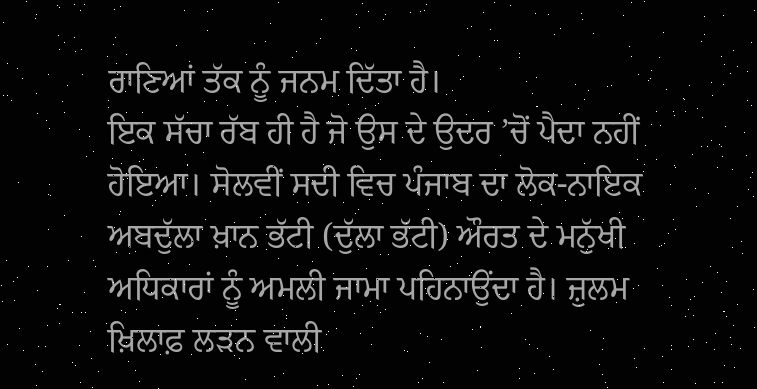ਰਾਣਿਆਂ ਤੱਕ ਨੂੰ ਜਨਮ ਦਿੱਤਾ ਹੈ।
ਇਕ ਸੱਚਾ ਰੱਬ ਹੀ ਹੈ ਜੋ ਉਸ ਦੇ ਉਦਰ ’ਚੋਂ ਪੈਦਾ ਨਹੀਂ ਹੋਇਆ। ਸੋਲਵੀਂ ਸਦੀ ਵਿਚ ਪੰਜਾਬ ਦਾ ਲੋਕ-ਨਾਇਕ ਅਬਦੁੱਲਾ ਖ਼ਾਨ ਭੱਟੀ (ਦੁੱਲਾ ਭੱਟੀ) ਔਰਤ ਦੇ ਮਨੁੱਖੀ ਅਧਿਕਾਰਾਂ ਨੂੰ ਅਮਲੀ ਜਾਮਾ ਪਹਿਨਾਉਂਦਾ ਹੈ। ਜ਼ੁਲਮ ਖ਼ਿਲਾਫ਼ ਲੜਨ ਵਾਲੀ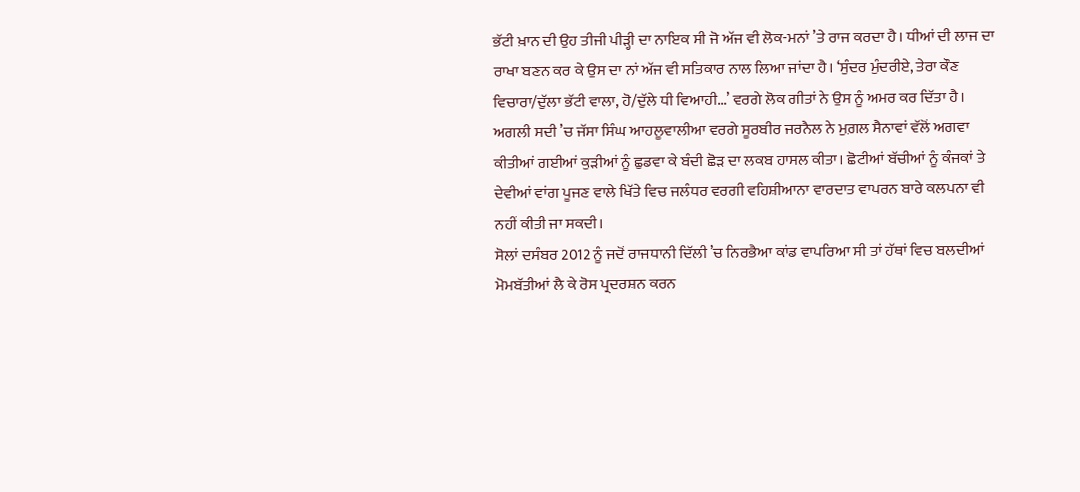ਭੱਟੀ ਖ਼ਾਨ ਦੀ ਉਹ ਤੀਜੀ ਪੀੜ੍ਹੀ ਦਾ ਨਾਇਕ ਸੀ ਜੋ ਅੱਜ ਵੀ ਲੋਕ-ਮਨਾਂ ’ਤੇ ਰਾਜ ਕਰਦਾ ਹੈ। ਧੀਆਂ ਦੀ ਲਾਜ ਦਾ ਰਾਖਾ ਬਣਨ ਕਰ ਕੇ ਉਸ ਦਾ ਨਾਂ ਅੱਜ ਵੀ ਸਤਿਕਾਰ ਨਾਲ ਲਿਆ ਜਾਂਦਾ ਹੈ। ‘ਸੁੰਦਰ ਮੁੰਦਰੀਏ, ਤੇਰਾ ਕੌਣ ਵਿਚਾਰਾ/ਦੁੱਲਾ ਭੱਟੀ ਵਾਲਾ, ਹੋ/ਦੁੱਲੇ ਧੀ ਵਿਆਹੀ...’ ਵਰਗੇ ਲੋਕ ਗੀਤਾਂ ਨੇ ਉਸ ਨੂੰ ਅਮਰ ਕਰ ਦਿੱਤਾ ਹੈ। ਅਗਲੀ ਸਦੀ ’ਚ ਜੱਸਾ ਸਿੰਘ ਆਹਲੂਵਾਲੀਆ ਵਰਗੇ ਸੂਰਬੀਰ ਜਰਨੈਲ ਨੇ ਮੁਗ਼ਲ ਸੈਨਾਵਾਂ ਵੱਲੋਂ ਅਗਵਾ ਕੀਤੀਆਂ ਗਈਆਂ ਕੁੜੀਆਂ ਨੂੰ ਛੁਡਵਾ ਕੇ ਬੰਦੀ ਛੋੜ ਦਾ ਲਕਬ ਹਾਸਲ ਕੀਤਾ। ਛੋਟੀਆਂ ਬੱਚੀਆਂ ਨੂੰ ਕੰਜਕਾਂ ਤੇ ਦੇਵੀਆਂ ਵਾਂਗ ਪੂਜਣ ਵਾਲੇ ਖਿੱਤੇ ਵਿਚ ਜਲੰਧਰ ਵਰਗੀ ਵਹਿਸ਼ੀਆਨਾ ਵਾਰਦਾਤ ਵਾਪਰਨ ਬਾਰੇ ਕਲਪਨਾ ਵੀ ਨਹੀਂ ਕੀਤੀ ਜਾ ਸਕਦੀ।
ਸੋਲਾਂ ਦਸੰਬਰ 2012 ਨੂੰ ਜਦੋਂ ਰਾਜਧਾਨੀ ਦਿੱਲੀ ’ਚ ਨਿਰਭੈਆ ਕਾਂਡ ਵਾਪਰਿਆ ਸੀ ਤਾਂ ਹੱਥਾਂ ਵਿਚ ਬਲਦੀਆਂ ਮੋਮਬੱਤੀਆਂ ਲੈ ਕੇ ਰੋਸ ਪ੍ਰਦਰਸ਼ਨ ਕਰਨ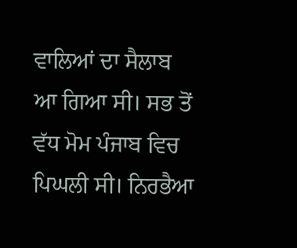ਵਾਲਿਆਂ ਦਾ ਸੈਲਾਬ ਆ ਗਿਆ ਸੀ। ਸਭ ਤੋਂ ਵੱਧ ਮੋਮ ਪੰਜਾਬ ਵਿਚ ਪਿਘਲੀ ਸੀ। ਨਿਰਭੈਆ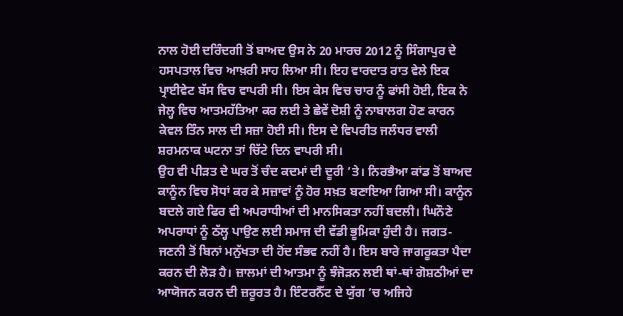ਨਾਲ ਹੋਈ ਦਰਿੰਦਗੀ ਤੋਂ ਬਾਅਦ ਉਸ ਨੇ 20 ਮਾਰਚ 2012 ਨੂੰ ਸਿੰਗਾਪੁਰ ਦੇ ਹਸਪਤਾਲ ਵਿਚ ਆਖ਼ਰੀ ਸਾਹ ਲਿਆ ਸੀ। ਇਹ ਵਾਰਦਾਤ ਰਾਤ ਵੇਲੇ ਇਕ ਪ੍ਰਾਈਵੇਟ ਬੱਸ ਵਿਚ ਵਾਪਰੀ ਸੀ। ਇਸ ਕੇਸ ਵਿਚ ਚਾਰ ਨੂੰ ਫਾਂਸੀ ਹੋਈ, ਇਕ ਨੇ ਜੇਲ੍ਹ ਵਿਚ ਆਤਮਹੱਤਿਆ ਕਰ ਲਈ ਤੇ ਛੇਵੇਂ ਦੋਸ਼ੀ ਨੂੰ ਨਾਬਾਲਗ ਹੋਣ ਕਾਰਨ ਕੇਵਲ ਤਿੰਨ ਸਾਲ ਦੀ ਸਜ਼ਾ ਹੋਈ ਸੀ। ਇਸ ਦੇ ਵਿਪਰੀਤ ਜਲੰਧਰ ਵਾਲੀ ਸ਼ਰਮਨਾਕ ਘਟਨਾ ਤਾਂ ਚਿੱਟੇ ਦਿਨ ਵਾਪਰੀ ਸੀ।
ਉਹ ਵੀ ਪੀੜਤ ਦੇ ਘਰ ਤੋਂ ਚੰਦ ਕਦਮਾਂ ਦੀ ਦੂਰੀ ’ਤੇ। ਨਿਰਭੈਆ ਕਾਂਡ ਤੋਂ ਬਾਅਦ ਕਾਨੂੰਨ ਵਿਚ ਸੋਧਾਂ ਕਰ ਕੇ ਸਜ਼ਾਵਾਂ ਨੂੰ ਹੋਰ ਸਖ਼ਤ ਬਣਾਇਆ ਗਿਆ ਸੀ। ਕਾਨੂੰਨ ਬਦਲੇ ਗਏ ਫਿਰ ਵੀ ਅਪਰਾਧੀਆਂ ਦੀ ਮਾਨਸਿਕਤਾ ਨਹੀਂ ਬਦਲੀ। ਘਿਨੌਣੇ ਅਪਰਾਧਾਂ ਨੂੰ ਠੱਲ੍ਹ ਪਾਉਣ ਲਈ ਸਮਾਜ ਦੀ ਵੱਡੀ ਭੂਮਿਕਾ ਹੁੰਦੀ ਹੈ। ਜਗਤ-ਜਣਨੀ ਤੋਂ ਬਿਨਾਂ ਮਨੁੱਖਤਾ ਦੀ ਹੋਂਦ ਸੰਭਵ ਨਹੀਂ ਹੈ। ਇਸ ਬਾਰੇ ਜਾਗਰੂਕਤਾ ਪੈਦਾ ਕਰਨ ਦੀ ਲੋੜ ਹੈ। ਜ਼ਾਲਮਾਂ ਦੀ ਆਤਮਾ ਨੂੰ ਝੰਜੋੜਨ ਲਈ ਥਾਂ-ਥਾਂ ਗੋਸ਼ਠੀਆਂ ਦਾ ਆਯੋਜਨ ਕਰਨ ਦੀ ਜ਼ਰੂਰਤ ਹੈ। ਇੰਟਰਨੈੱਟ ਦੇ ਯੁੱਗ ’ਚ ਅਜਿਹੇ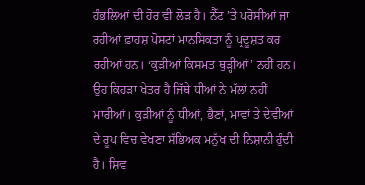ਹੰਭਲਿਆਂ ਦੀ ਹੋਰ ਵੀ ਲੋੜ ਹੈ। ਨੈੱਟ ’ਤੇ ਪਰੋਸੀਆਂ ਜਾ ਰਹੀਆਂ ਫ਼ਾਹਸ਼ ਪੋਸਟਾਂ ਮਾਨਸਿਕਤਾ ਨੂੰ ਪ੍ਰਦੂਸ਼ਤ ਕਰ ਰਹੀਆਂ ਹਨ। ‘ਕੁੜੀਆਂ ਕਿਸਮਤ ਥੁੜ੍ਹੀਆਂ’ ਨਹੀਂ ਹਨ। ਉਹ ਕਿਹੜਾ ਖੇਤਰ ਹੈ ਜਿੱਥੇ ਧੀਆਂ ਨੇ ਮੱਲਾਂ ਨਹੀਂ ਮਾਰੀਆਂ। ਕੁੜੀਆਂ ਨੂੰ ਧੀਆਂ, ਭੈਣਾਂ, ਮਾਵਾਂ ਤੇ ਦੇਵੀਆਂ ਦੇ ਰੂਪ ਵਿਚ ਵੇਖਣਾ ਸੱਭਿਅਕ ਮਨੁੱਖ ਦੀ ਨਿਸ਼ਾਨੀ ਹੁੰਦੀ ਹੈ। ਸ਼ਿਵ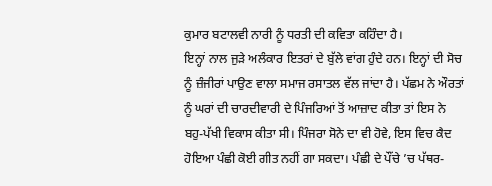ਕੁਮਾਰ ਬਟਾਲਵੀ ਨਾਰੀ ਨੂੰ ਧਰਤੀ ਦੀ ਕਵਿਤਾ ਕਹਿੰਦਾ ਹੈ।
ਇਨ੍ਹਾਂ ਨਾਲ ਜੁੜੇ ਅਲੰਕਾਰ ਇਤਰਾਂ ਦੇ ਬੁੱਲੇ ਵਾਂਗ ਹੁੰਦੇ ਹਨ। ਇਨ੍ਹਾਂ ਦੀ ਸੋਚ ਨੂੰ ਜ਼ੰਜੀਰਾਂ ਪਾਉਣ ਵਾਲਾ ਸਮਾਜ ਰਸਾਤਲ ਵੱਲ ਜਾਂਦਾ ਹੈ। ਪੱਛਮ ਨੇ ਔਰਤਾਂ ਨੂੰ ਘਰਾਂ ਦੀ ਚਾਰਦੀਵਾਰੀ ਦੇ ਪਿੰਜਰਿਆਂ ਤੋਂ ਆਜ਼ਾਦ ਕੀਤਾ ਤਾਂ ਇਸ ਨੇ ਬਹੁ-ਪੱਖੀ ਵਿਕਾਸ ਕੀਤਾ ਸੀ। ਪਿੰਜਰਾ ਸੋਨੇ ਦਾ ਵੀ ਹੋਵੇ, ਇਸ ਵਿਚ ਕੈਦ ਹੋਇਆ ਪੰਛੀ ਕੋਈ ਗੀਤ ਨਹੀਂ ਗਾ ਸਕਦਾ। ਪੰਛੀ ਦੇ ਪੌਂਚੇ ’ਚ ਪੱਥਰ-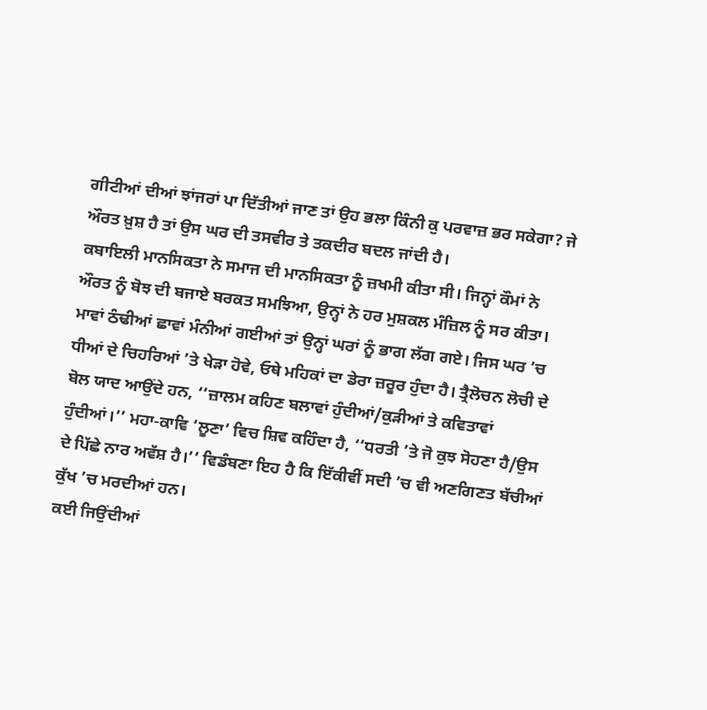ਗੀਟੀਆਂ ਦੀਆਂ ਝਾਂਜਰਾਂ ਪਾ ਦਿੱਤੀਆਂ ਜਾਣ ਤਾਂ ਉਹ ਭਲਾ ਕਿੰਨੀ ਕੁ ਪਰਵਾਜ਼ ਭਰ ਸਕੇਗਾ? ਜੇ ਔਰਤ ਖ਼ੁਸ਼ ਹੈ ਤਾਂ ਉਸ ਘਰ ਦੀ ਤਸਵੀਰ ਤੇ ਤਕਦੀਰ ਬਦਲ ਜਾਂਦੀ ਹੈ।
ਕਬਾਇਲੀ ਮਾਨਸਿਕਤਾ ਨੇ ਸਮਾਜ ਦੀ ਮਾਨਸਿਕਤਾ ਨੂੰ ਜ਼ਖਮੀ ਕੀਤਾ ਸੀ। ਜਿਨ੍ਹਾਂ ਕੌਮਾਂ ਨੇ ਔਰਤ ਨੂੰ ਬੋਝ ਦੀ ਬਜਾਏ ਬਰਕਤ ਸਮਝਿਆ, ਉਨ੍ਹਾਂ ਨੇ ਹਰ ਮੁਸ਼ਕਲ ਮੰਜ਼ਿਲ ਨੂੰ ਸਰ ਕੀਤਾ। ਮਾਵਾਂ ਠੰਢੀਆਂ ਛਾਵਾਂ ਮੰਨੀਆਂ ਗਈਆਂ ਤਾਂ ਉਨ੍ਹਾਂ ਘਰਾਂ ਨੂੰ ਭਾਗ ਲੱਗ ਗਏ। ਜਿਸ ਘਰ ’ਚ ਧੀਆਂ ਦੇ ਚਿਹਰਿਆਂ ’ਤੇ ਖੇੜਾ ਹੋਵੇ, ਓਥੇ ਮਹਿਕਾਂ ਦਾ ਡੇਰਾ ਜ਼ਰੂਰ ਹੁੰਦਾ ਹੈ। ਤ੍ਰੈਲੋਚਨ ਲੋਚੀ ਦੇ ਬੋਲ ਯਾਦ ਆਉਂਦੇ ਹਨ, ‘‘ਜ਼ਾਲਮ ਕਹਿਣ ਬਲਾਵਾਂ ਹੁੰਦੀਆਂ/ਕੁੜੀਆਂ ਤੇ ਕਵਿਤਾਵਾਂ ਹੁੰਦੀਆਂ।’’ ਮਹਾ-ਕਾਵਿ ‘ਲੂਣਾ’ ਵਿਚ ਸ਼ਿਵ ਕਹਿੰਦਾ ਹੈ, ‘‘ਧਰਤੀ ’ਤੇ ਜੋ ਕੁਝ ਸੋਹਣਾ ਹੈ/ਉਸ ਦੇ ਪਿੱਛੇ ਨਾਰ ਅਵੱਸ਼ ਹੈ।’’ ਵਿਡੰਬਣਾ ਇਹ ਹੈ ਕਿ ਇੱਕੀਵੀਂ ਸਦੀ ’ਚ ਵੀ ਅਣਗਿਣਤ ਬੱਚੀਆਂ ਕੁੱਖ ’ਚ ਮਰਦੀਆਂ ਹਨ।
ਕਈ ਜਿਉਂਦੀਆਂ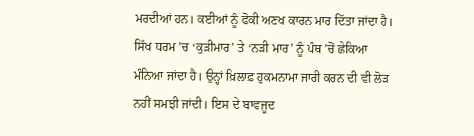ਮਰਦੀਆਂ ਹਨ। ਕਈਆਂ ਨੂੰ ਫੋਕੀ ਅਣਖ ਕਾਰਨ ਮਾਰ ਦਿੱਤਾ ਜਾਂਦਾ ਹੈ। ਸਿੱਖ ਧਰਮ ’ਚ ‘ਕੁੜੀਮਾਰ’ ਤੇ ‘ਨੜੀ ਮਾਰ’ ਨੂੰ ਪੰਥ ’ਚੋਂ ਛੇਕਿਆ ਮੰਨਿਆ ਜਾਂਦਾ ਹੈ। ਉਨ੍ਹਾਂ ਖ਼ਿਲਾਫ਼ ਹੁਕਮਨਾਮਾ ਜਾਰੀ ਕਰਨ ਦੀ ਵੀ ਲੋੜ ਨਹੀਂ ਸਮਝੀ ਜਾਂਦੀ। ਇਸ ਦੇ ਬਾਵਜੂਦ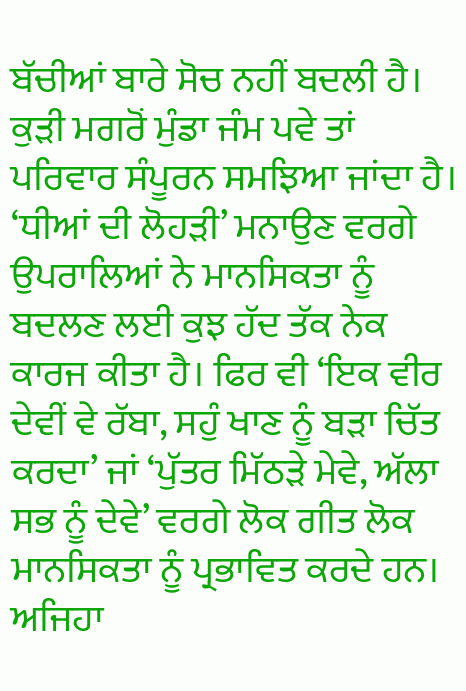ਬੱਚੀਆਂ ਬਾਰੇ ਸੋਚ ਨਹੀਂ ਬਦਲੀ ਹੈ। ਕੁੜੀ ਮਗਰੋਂ ਮੁੰਡਾ ਜੰਮ ਪਵੇ ਤਾਂ ਪਰਿਵਾਰ ਸੰਪੂਰਨ ਸਮਝਿਆ ਜਾਂਦਾ ਹੈ। ‘ਧੀਆਂ ਦੀ ਲੋਹੜੀ’ ਮਨਾਉਣ ਵਰਗੇ ਉਪਰਾਲਿਆਂ ਨੇ ਮਾਨਸਿਕਤਾ ਨੂੰ ਬਦਲਣ ਲਈ ਕੁਝ ਹੱਦ ਤੱਕ ਨੇਕ ਕਾਰਜ ਕੀਤਾ ਹੈ। ਫਿਰ ਵੀ ‘ਇਕ ਵੀਰ ਦੇਵੀਂ ਵੇ ਰੱਬਾ, ਸਹੁੰ ਖਾਣ ਨੂੰ ਬੜਾ ਚਿੱਤ ਕਰਦਾ’ ਜਾਂ ‘ਪੁੱਤਰ ਮਿੱਠੜੇ ਮੇਵੇ, ਅੱਲਾ ਸਭ ਨੂੰ ਦੇਵੇ’ ਵਰਗੇ ਲੋਕ ਗੀਤ ਲੋਕ ਮਾਨਸਿਕਤਾ ਨੂੰ ਪ੍ਰਭਾਵਿਤ ਕਰਦੇ ਹਨ। ਅਜਿਹਾ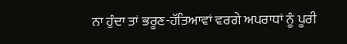ਨਾ ਹੁੰਦਾ ਤਾਂ ਭਰੂਣ-ਹੱਤਿਆਵਾਂ ਵਰਗੇ ਅਪਰਾਧਾਂ ਨੂੰ ਪੂਰੀ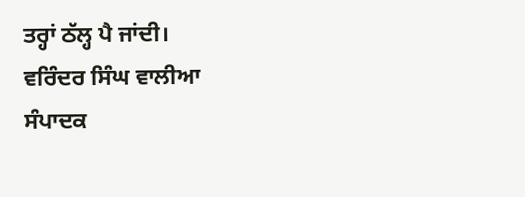ਤਰ੍ਹਾਂ ਠੱਲ੍ਹ ਪੈ ਜਾਂਦੀ।
ਵਰਿੰਦਰ ਸਿੰਘ ਵਾਲੀਆ
ਸੰਪਾਦਕ